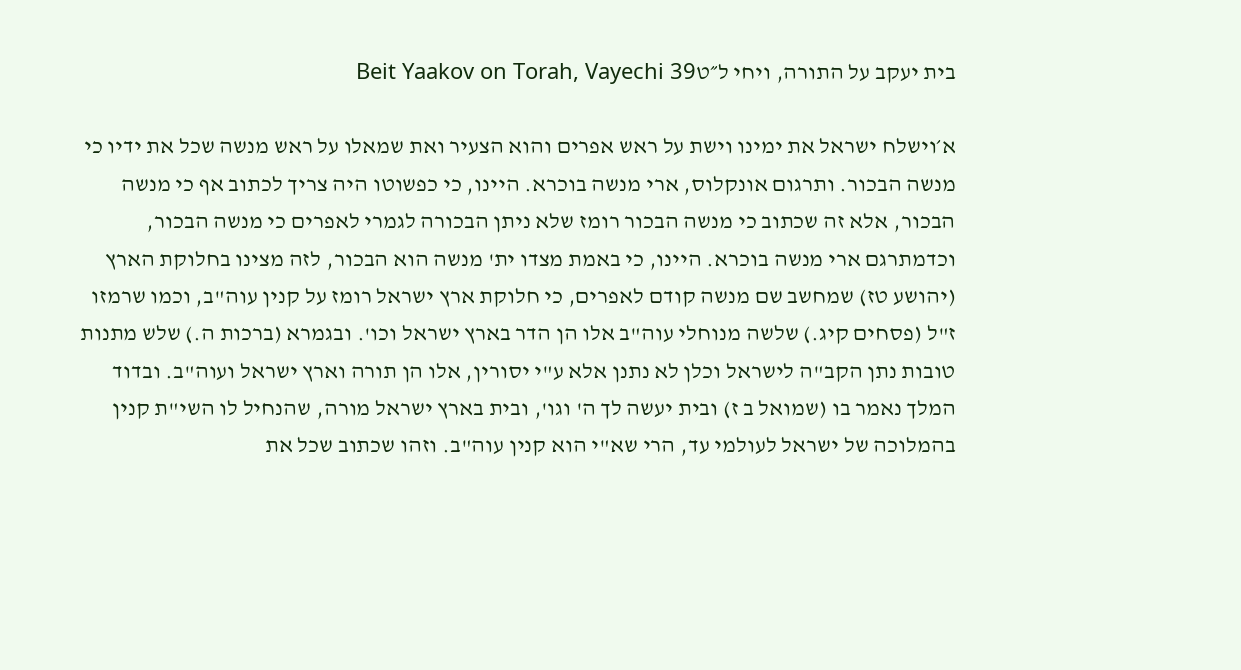בית יעקב על התורה, ויחי ל״טBeit Yaakov on Torah, Vayechi 39

א׳וישלח ישראל את ימינו וישת על ראש אפרים והוא הצעיר ואת שמאלו על ראש מנשה שכל את ידיו כי מנשה הבכור. ותרגום אונקלוס, ארי מנשה בוכרא. היינו, כי כפשוטו היה צריך לכתוב אף כי מנשה הבכור, אלא זה שכתוב כי מנשה הבכור רומז שלא ניתן הבכורה לגמרי לאפרים כי מנשה הבכור, וכדמתרגם ארי מנשה בוכרא. היינו, כי באמת מצדו ית' מנשה הוא הבכור, לזה מצינו בחלוקת הארץ (יהושע טז) שמחשב שם מנשה קודם לאפרים, כי חלוקת ארץ ישראל רומז על קנין עוה"ב, וכמו שרמזו ז"ל (פסחים קיג.) שלשה מנוחלי עוה"ב אלו הן הדר בארץ ישראל וכו'. ובגמרא (ברכות ה.) שלש מתנות טובות נתן הקב"ה לישראל וכלן לא נתנן אלא ע"י יסורין, אלו הן תורה וארץ ישראל ועוה"ב. ובדוד המלך נאמר בו (שמואל ב ז) ובית יעשה לך ה' וגו', ובית בארץ ישראל מורה, שהנחיל לו השי"ת קנין בהמלוכה של ישראל לעולמי עד, הרי שא"י הוא קנין עוה"ב. וזהו שכתוב שכל את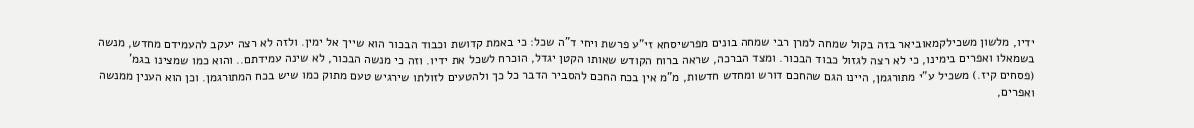ידיו, מלשון משכילקמאוביאר בזה בקול שמחה למרן רבי שמחה בונים מפרשיסחא זי"ע פרשת ויחי ד"ה שכל: כי באמת קדושת וכבוד הבכור הוא שייך אל ימין. ולזה לא רצה יעקב להעמידם מחדש, מנשה בשמאלו ואפרים בימינו, כי לא רצה לגזול כבוד הבכור. ומצד הברכה, שראה ברוח הקודש שאותו הקטן יגדל, הוכרח לשכל את ידיו. וזה כי מנשה הבכור, לא שינה עמידתם.. והוא כמו שמצינו בגמ' (פסחים קיז.) משכיל ע"י מתורגמן, היינו הגם שהחכם דורש ומחדש חדשות, מ"מ אין בכח החכם להסביר הדבר כל כך ולהטעים לזולתו שירגיש טעם מתוק כמו שיש בכח המתורגמן. וכן הוא הענין ממנשה ואפרים,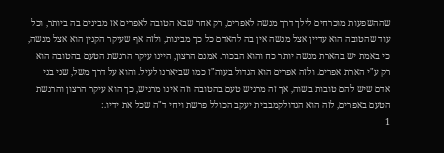שההשפעות מוכרחים לילך דרך מנשה לאפרים, רק אחר שבא הטובה לאפרים אז מבינים בה ביותר, וכל עוד שהטובה הוא עדיין אצל מנשה אין בה להאדם כל כך מבינות, ולזה אף שעיקר הקנין הוא אצל מנשה, כי באמת יש בהארת מנשה יותר כח והוא הבכור. אמנם הרצון, היינו עיקר הרגשת הטעם בהטובה הוא רק ע"י הארת אפרים. ולזה אפרים הוא הגדול בעוה"ז כמו שביארנו לעיל. והוא על דרך משל, שני בני אדם שיש להם טובות בשוה, אך זה מרגיש טעם בהטובה וזה אינו מרגיש, כך הוא עיקר הרצון והרגשת הטעם באפרים, לזה הוא הגדולקמבבית יעקב הכולל פרשת ויחי ד"ה שכל את ידיו.:
1